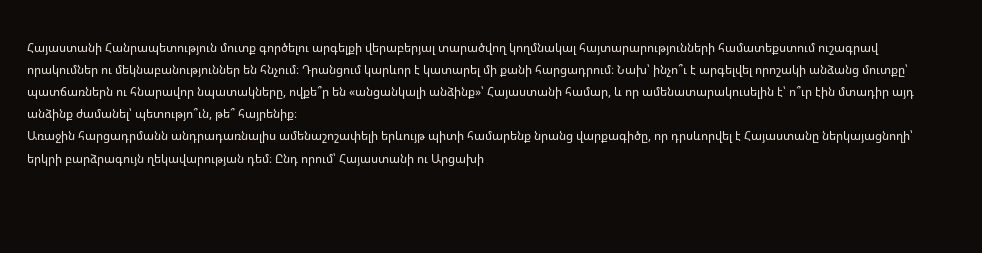Հայաստանի Հանրապետություն մուտք գործելու արգելքի վերաբերյալ տարածվող կողմնակալ հայտարարությունների համատեքստում ուշագրավ որակումներ ու մեկնաբանություններ են հնչում։ Դրանցում կարևոր է կատարել մի քանի հարցադրում։ Նախ՝ ինչո՞ւ է արգելվել որոշակի անձանց մուտքը՝ պատճառներն ու հնարավոր նպատակները, ովքե՞ր են «անցանկալի անձինք»՝ Հայաստանի համար, և որ ամենատարակուսելին է՝ ո՞ւր էին մտադիր այդ անձինք ժամանել՝ պետությո՞ւն, թե՞ հայրենիք։
Առաջին հարցադրմանն անդրադառնալիս ամենաշոշափելի երևույթ պիտի համարենք նրանց վարքագիծը, որ դրսևորվել է Հայաստանը ներկայացնողի՝ երկրի բարձրագույն ղեկավարության դեմ։ Ընդ որում՝ Հայաստանի ու Արցախի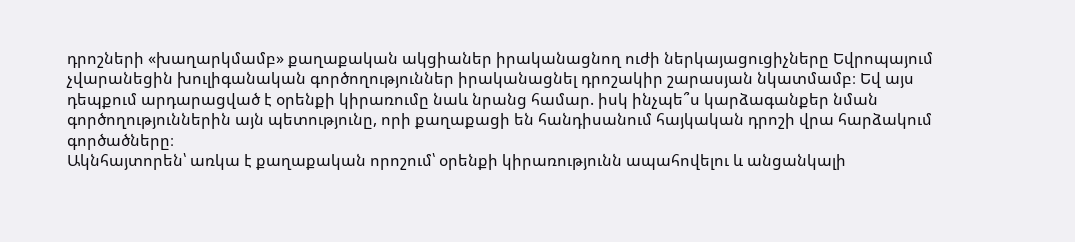դրոշների «խաղարկմամբ» քաղաքական ակցիաներ իրականացնող ուժի ներկայացուցիչները Եվրոպայում չվարանեցին խուլիգանական գործողություններ իրականացնել դրոշակիր շարասյան նկատմամբ։ Եվ այս դեպքում արդարացված է օրենքի կիրառումը նաև նրանց համար. իսկ ինչպե՞ս կարձագանքեր նման գործողություններին այն պետությունը, որի քաղաքացի են հանդիսանում հայկական դրոշի վրա հարձակում գործածները։
Ակնհայտորեն՝ առկա է քաղաքական որոշում՝ օրենքի կիրառությունն ապահովելու և անցանկալի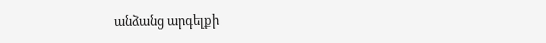անձանց արգելքի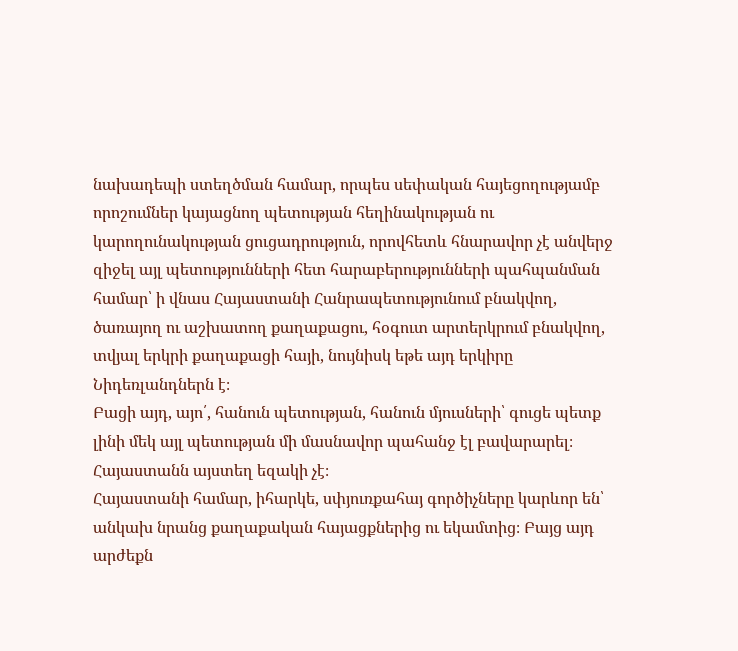նախադեպի ստեղծման համար, որպես սեփական հայեցողությամբ որոշումներ կայացնող պետության հեղինակության ու կարողունակության ցուցադրություն, որովհետև հնարավոր չէ անվերջ զիջել այլ պետությունների հետ հարաբերությունների պահպանման համար՝ ի վնաս Հայաստանի Հանրապետությունում բնակվող, ծառայող ու աշխատող քաղաքացու, հօգուտ արտերկրում բնակվող, տվյալ երկրի քաղաքացի հայի, նույնիսկ եթե այդ երկիրը Նիդեռլանդներն է։
Բացի այդ, այո՛, հանուն պետության, հանուն մյուսների՝ գուցե պետք լինի մեկ այլ պետության մի մասնավոր պահանջ էլ բավարարել։ Հայաստանն այստեղ եզակի չէ։
Հայաստանի համար, իհարկե, սփյուռքահայ գործիչները կարևոր են՝ անկախ նրանց քաղաքական հայացքներից ու եկամտից։ Բայց այդ արժեքն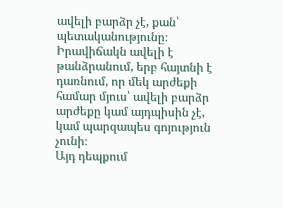ավելի բարձր չէ, քան՝ պետականությունը։ Իրավիճակն ավելի է թանձրանում, երբ հայտնի է դառնում, որ մեկ արժեքի համար մյուս՝ ավելի բարձր արժեքը կամ այդպիսին չէ, կամ պարզապես գոյություն չունի։
Այդ դեպքում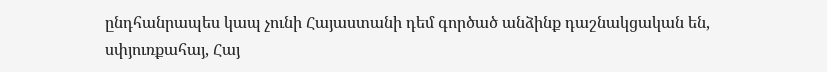ընդհանրապես կապ չունի Հայաստանի դեմ գործած անձինք դաշնակցական են, սփյուռքահայ, Հայ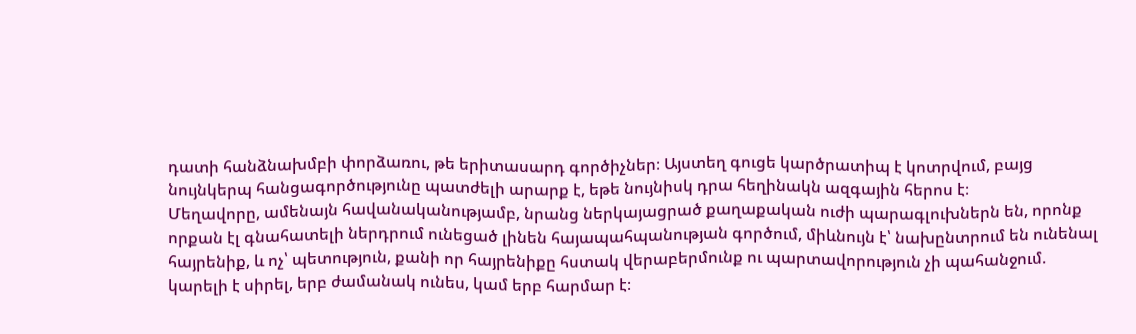դատի հանձնախմբի փորձառու, թե երիտասարդ գործիչներ։ Այստեղ գուցե կարծրատիպ է կոտրվում, բայց նույնկերպ հանցագործությունը պատժելի արարք է, եթե նույնիսկ դրա հեղինակն ազգային հերոս է։
Մեղավորը, ամենայն հավանականությամբ, նրանց ներկայացրած քաղաքական ուժի պարագլուխներն են, որոնք որքան էլ գնահատելի ներդրում ունեցած լինեն հայապահպանության գործում, միևնույն է՝ նախընտրում են ունենալ հայրենիք, և ոչ՝ պետություն, քանի որ հայրենիքը հստակ վերաբերմունք ու պարտավորություն չի պահանջում. կարելի է սիրել, երբ ժամանակ ունես, կամ երբ հարմար է։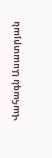Վահագն Ասատրյան